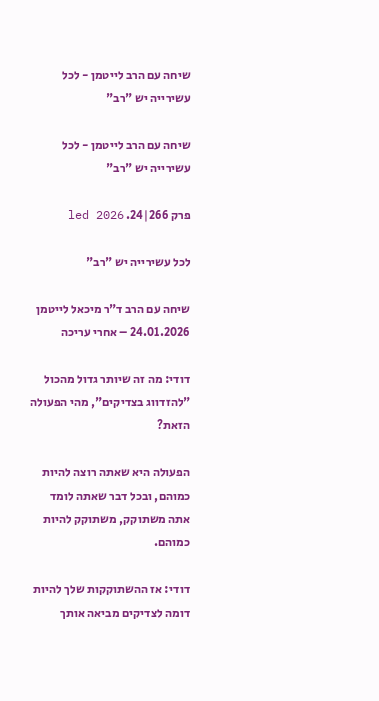שיחה עם הרב לייטמן - לכל עשירייה יש "רב"

שיחה עם הרב לייטמן - לכל עשירייה יש "רב"

פרק 266|24. led 2026

לכל עשירייה יש "רב"

שיחה עם הרב ד"ר מיכאל לייטמן 24.01.2026 – אחרי עריכה

דודי: מה זה שיותר גדול מהכול "להזדווג בצדיקים", מהי הפעולה הזאת?

הפעולה היא שאתה רוצה להיות כמוהם, ובכל דבר שאתה לומד אתה משתוקק, משתוקק להיות כמוהם.

דודי: אז ההשתוקקות שלך להיות דומה לצדיקים מביאה אותך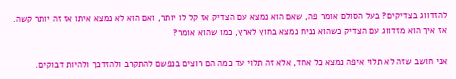להזדווג בצדיקים? בעל הסולם אומר פה, שאם הוא נמצא עם הצדיק אז קל לו יותר, ואם הוא לא נמצא איתו אז זה יותר קשה. אז איך הוא מזדווג עם הצדיק כשהוא נניח נמצא בחוץ לארץ, כמו שהוא אומר?

אני חושב שזה לא תלוי איפה נמצא כל אחד, אלא זה תלוי עד כמה הם רוצים בנפשם להתקרב ולהזדכך ולהיות דבוקים.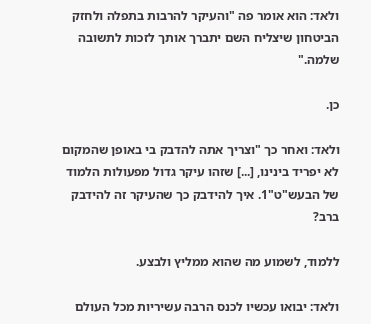ולאד: הוא אומר פה "והעיקר להרבות בתפלה ולחזק הביטחון שיצליח השם יתברך אותך לזכות לתשובה שלמה."

כן.

ולאד: ואחר כך "וצריך אתה להדבק בי באופן שהמקום לא יפריד בינינו, [...] שזהו עיקר גדול מפעולות הלמוד של הבעש"ט"1. איך להידבק כך שהעיקר זה להידבק ברב?

ללמוד, לשמוע מה שהוא ממליץ ולבצע.

ולאד: יבואו עכשיו לכנס הרבה עשיריות מכל העולם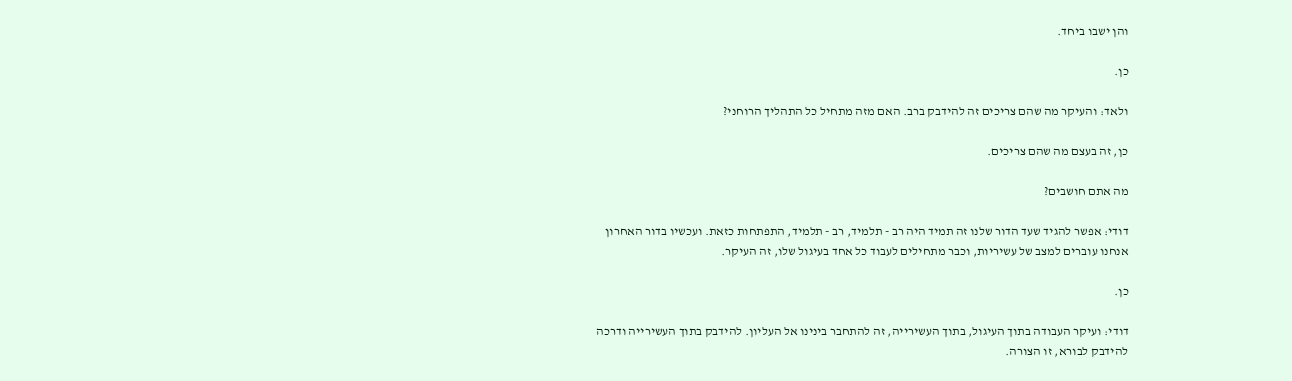והן ישבו ביחד.

כן.

ולאד: והעיקר מה שהם צריכים זה להידבק ברב. האם מזה מתחיל כל התהליך הרוחני?

כן, זה בעצם מה שהם צריכים.

מה אתם חושבים?

דודי: אפשר להגיד שעד הדור שלנו זה תמיד היה רב - תלמיד, רב - תלמיד, התפתחות כזאת. ועכשיו בדור האחרון אנחנו עוברים למצב של עשיריות, וכבר מתחילים לעבוד כל אחד בעיגול שלו, זה העיקר.

כן.

דודי: ועיקר העבודה בתוך העיגול, בתוך העשירייה, זה להתחבר בינינו אל העליון. להידבק בתוך העשירייה ודרכה להידבק לבורא, זו הצורה.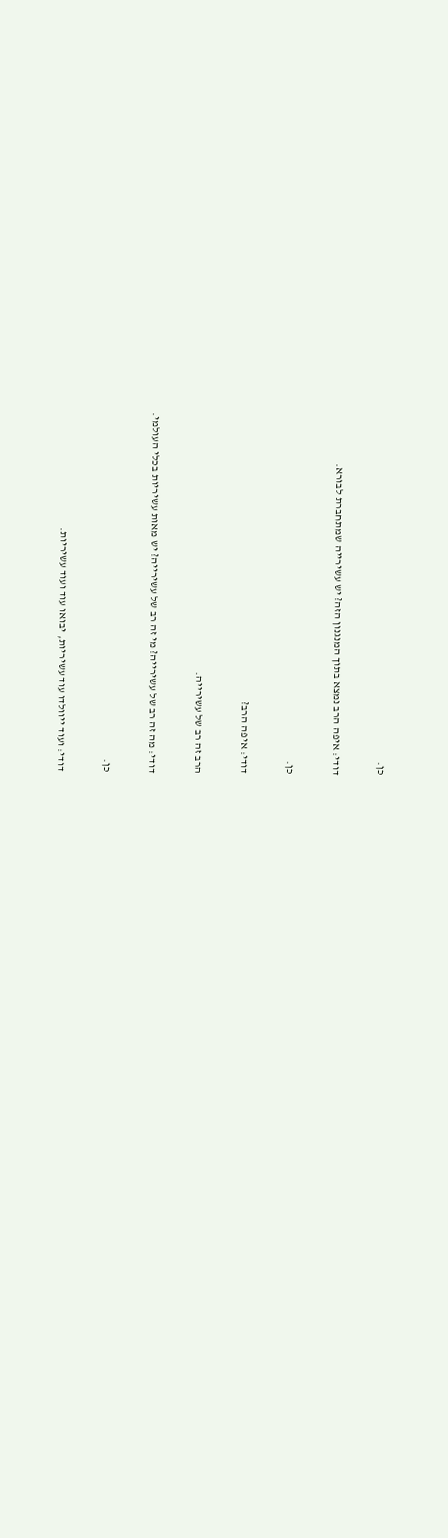כן.

דודי: איפה הרב נמצא בתוך המנגנון הזה? יש עשירייה שמתחברת לבורא.

כן.

דודי: איפה הרב?

הרב זה רב של עשירייה.

דודי: מה זה רב של עשירייה? מי זה רב של עשירייה? יש מאות עשיריות בכלי העולמי.

כן.

דודי: ועוד ייוולדו עוד עשיריות, יבואו עוד ועוד עשיריות.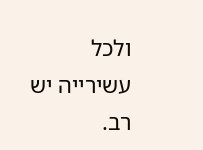ולכל עשירייה יש רב.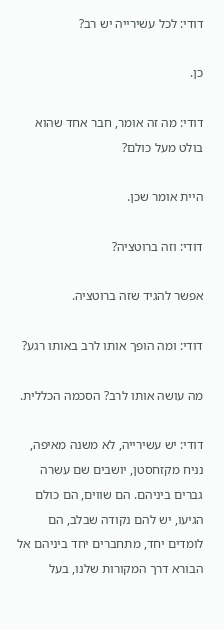דודי: לכל עשירייה יש רב?

כן.

דודי: מה זה אומר, חבר אחד שהוא בולט מעל כולם?

היית אומר שכן.

דודי: וזה ברוטציה?

אפשר להגיד שזה ברוטציה.

דודי: ומה הופך אותו לרב באותו רגע?

מה עושה אותו לרב? הסכמה הכללית.

דודי: יש עשירייה, לא משנה מאיפה, נניח מקזחסטן, יושבים שם עשרה גברים ביניהם. הם שווים, הם כולם הגיעו, יש להם נקודה שבלב, הם לומדים יחד, מתחברים יחד ביניהם אל הבורא דרך המקורות שלנו, בעל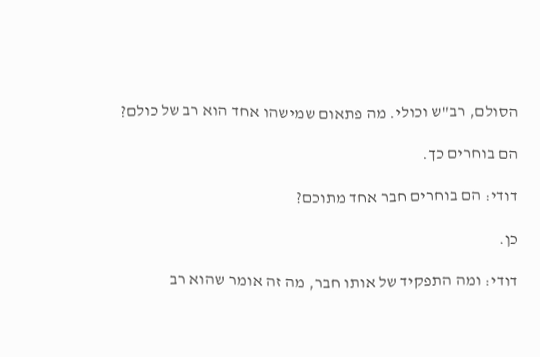הסולם, רב"ש וכולי. מה פתאום שמישהו אחד הוא רב של כולם?

הם בוחרים כך.

דודי: הם בוחרים חבר אחד מתוכם?

כן.

דודי: ומה התפקיד של אותו חבר, מה זה אומר שהוא רב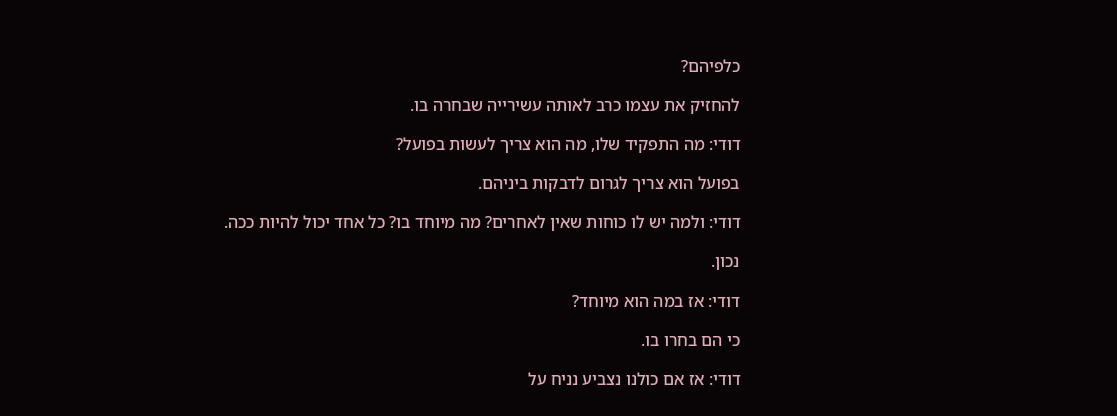כלפיהם?

להחזיק את עצמו כרב לאותה עשירייה שבחרה בו.

דודי: מה התפקיד שלו, מה הוא צריך לעשות בפועל?

בפועל הוא צריך לגרום לדבקות ביניהם.

דודי: ולמה יש לו כוחות שאין לאחרים? מה מיוחד בו? כל אחד יכול להיות ככה.

נכון.

דודי: אז במה הוא מיוחד?

כי הם בחרו בו.

דודי: אז אם כולנו נצביע נניח על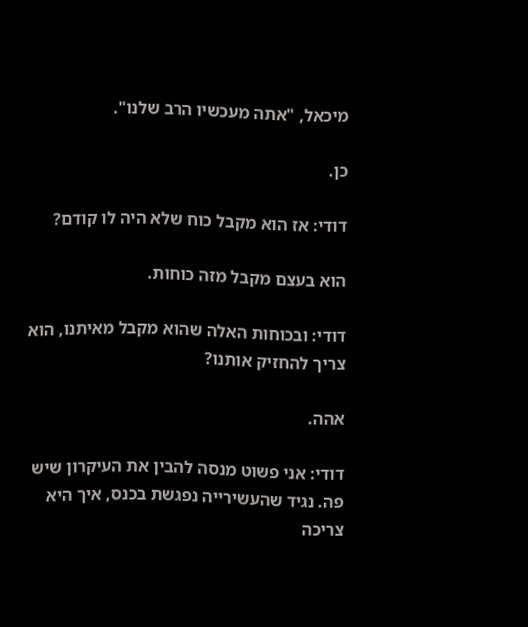מיכאל, "אתה מעכשיו הרב שלנו".

כן.

דודי: אז הוא מקבל כוח שלא היה לו קודם?

הוא בעצם מקבל מזה כוחות.

דודי: ובכוחות האלה שהוא מקבל מאיתנו, הוא צריך להחזיק אותנו?

אהה.

דודי: אני פשוט מנסה להבין את העיקרון שיש פה. נגיד שהעשירייה נפגשת בכנס, איך היא צריכה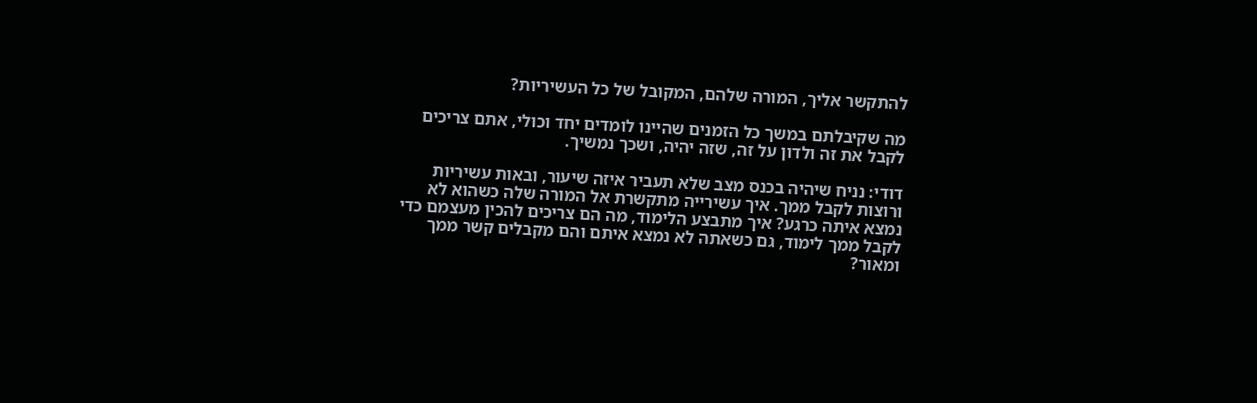להתקשר אליך, המורה שלהם, המקובל של כל העשיריות?

מה שקיבלתם במשך כל הזמנים שהיינו לומדים יחד וכולי, אתם צריכים לקבל את זה ולדון על זה, שזה יהיה, ושכך נמשיך.

דודי: נניח שיהיה בכנס מצב שלא תעביר איזה שיעור, ובאות עשיריות ורוצות לקבל ממך. איך עשירייה מתקשרת אל המורה שלה כשהוא לא נמצא איתה כרגע? איך מתבצע הלימוד, מה הם צריכים להכין מעצמם כדי לקבל ממך לימוד, גם כשאתה לא נמצא איתם והם מקבלים קשר ממך ומאור?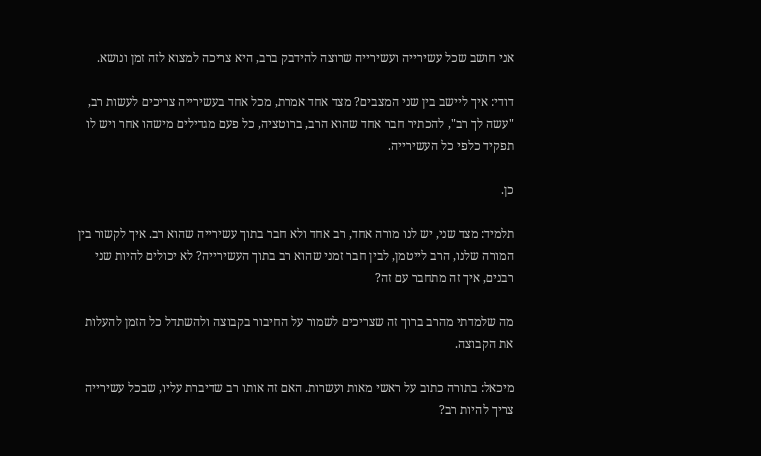אני חושב שכל עשירייה ועשירייה שרוצה להידבק ברב, היא צריכה למצוא לזה זמן ונושא.

דודי: איך ליישב בין שני המצבים? מצד אחד אמרת, מכל אחד בעשירייה צריכים לעשות רב, "עשה לך רב", להכתיר חבר אחד שהוא הרב, ברוטציה, כל פעם מגדילים מישהו אחר ויש לו תפקיד כלפי כל העשירייה.

כן.

תלמיד: מצד שני, יש לנו מורה אחד, רב אחד ולא חבר בתוך עשירייה שהוא רב. איך לקשור בין המורה שלנו, הרב לייטמן, לבין חבר זמני שהוא רב בתוך העשירייה? לא יכולים להיות שני רבנים, איך זה מתחבר עם זה?

מה שלמדתי מהרב ברוך זה שצריכים לשמור על החיבור בקבוצה ולהשתדל כל הזמן להעלות את הקבוצה.

מיכאל: בתורה כתוב על ראשי מאות ועשרות. האם זה אותו רב שדיברת עליו, שבכל עשירייה צריך להיות רב?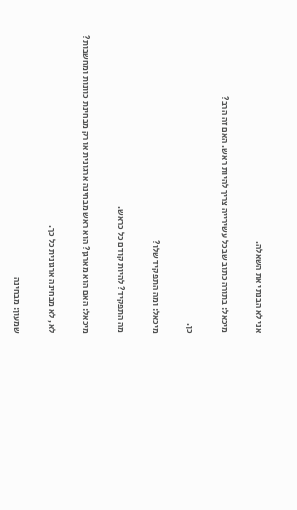אני לא הבנתי את השאלה.

מיכאל: בתורה כתוב שבכל עשירייה צריך להיות ראש. האם זה הרב?

כן.

מיכאל: ומה התפקיד שלו?

מה התפקיד? להיות קודם כל כראש.

מיכאל: האם הוא מארגן? הוא ראש מבחינה ארגונית או רק מבחינת כוונות ומחשבות?

לא, לא מבחינה ארגונית כל כך.

שמעון: מבחינה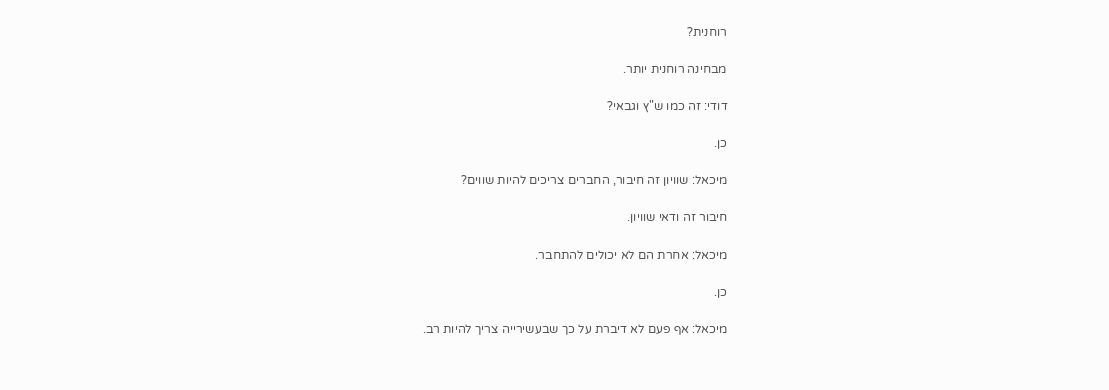רוחנית?

מבחינה רוחנית יותר.

דודי: זה כמו ש"ץ וגבאי?

כן.

מיכאל: שוויון זה חיבור, החברים צריכים להיות שווים?

חיבור זה ודאי שוויון.

מיכאל: אחרת הם לא יכולים להתחבר.

כן.

מיכאל: אף פעם לא דיברת על כך שבעשירייה צריך להיות רב.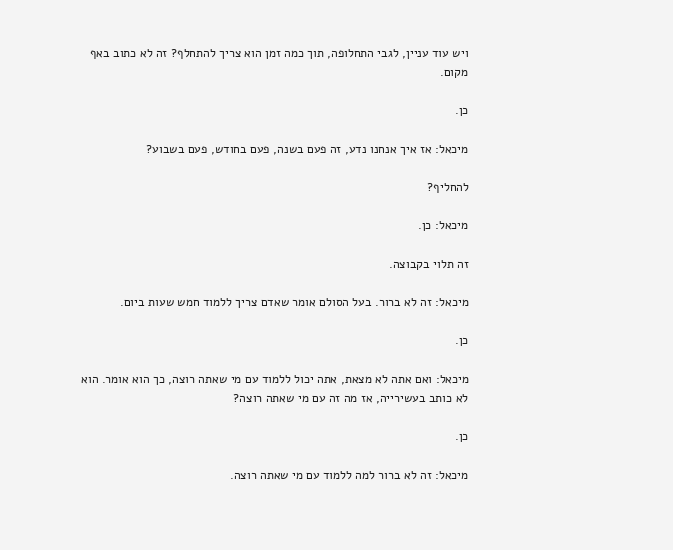ויש עוד עניין, לגבי התחלופה, תוך כמה זמן הוא צריך להתחלף? זה לא כתוב באף מקום.

כן.

מיכאל: אז איך אנחנו נדע, זה פעם בשנה, פעם בחודש, פעם בשבוע?

להחליף?

מיכאל: כן.

זה תלוי בקבוצה.

מיכאל: זה לא ברור. בעל הסולם אומר שאדם צריך ללמוד חמש שעות ביום.

כן.

מיכאל: ואם אתה לא מצאת, אתה יכול ללמוד עם מי שאתה רוצה, כך הוא אומר. הוא לא כותב בעשירייה, אז מה זה עם מי שאתה רוצה?

כן.

מיכאל: זה לא ברור למה ללמוד עם מי שאתה רוצה.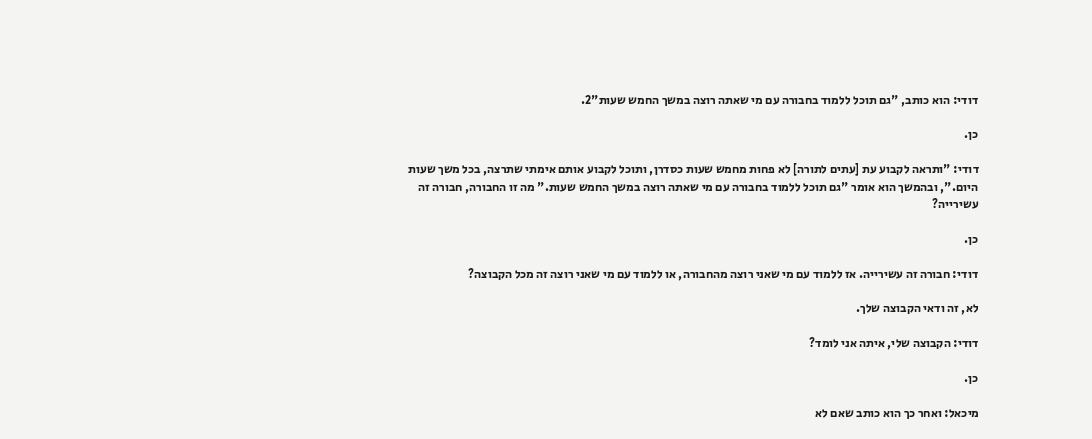דודי: הוא כותב, "גם תוכל ללמוד בחבורה עם מי שאתה רוצה במשך החמש שעות"2.

כן.

דודי: "ותראה לקבוע עת [עתים לתורה] לא פחות מחמש שעות כסדרן, ותוכל לקבוע אותם אימתי שתרצה, בכל משך שעות היום.", ובהמשך הוא אומר "גם תוכל ללמוד בחבורה עם מי שאתה רוצה במשך החמש שעות." מה זו החבורה, חבורה זה עשירייה?

כן.

דודי: חבורה זה עשירייה. אז ללמוד עם מי שאני רוצה מהחבורה, או ללמוד עם מי שאני רוצה זה מכל הקבוצה?

לא, זה ודאי הקבוצה שלך.

דודי: הקבוצה שלי, איתה אני לומד?

כן.

מיכאל: ואחר כך הוא כותב שאם לא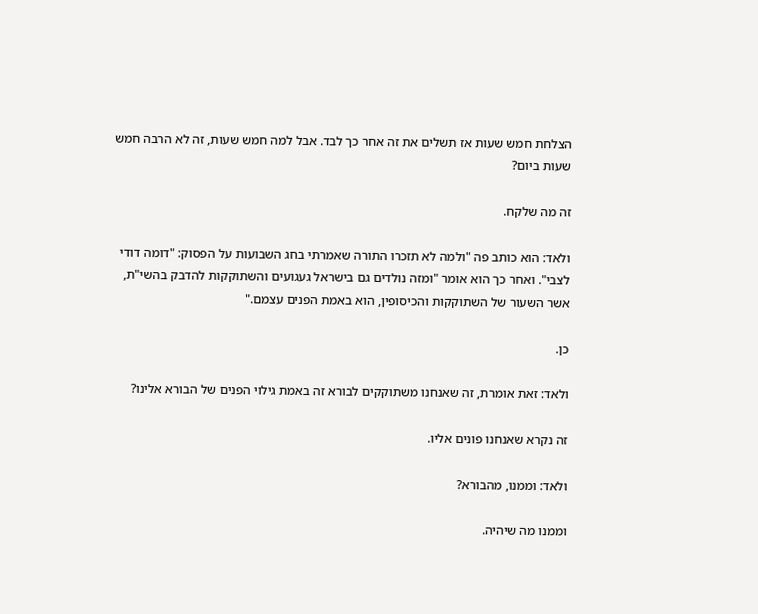הצלחת חמש שעות אז תשלים את זה אחר כך לבד. אבל למה חמש שעות, זה לא הרבה חמש שעות ביום?

זה מה שלקח.

ולאד: הוא כותב פה "ולמה לא תזכרו התורה שאמרתי בחג השבועות על הפסוק: "דומה דודי לצבי". ואחר כך הוא אומר "ומזה נולדים גם בישראל געגועים והשתוקקות להדבק בהשי"ת, אשר השעור של השתוקקות והכיסופין, הוא באמת הפנים עצמם."

כן.

ולאד: זאת אומרת, זה שאנחנו משתוקקים לבורא זה באמת גילוי הפנים של הבורא אלינו?

זה נקרא שאנחנו פונים אליו.

ולאד: וממנו, מהבורא?

וממנו מה שיהיה.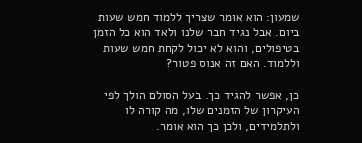שמעון: הוא אומר שצריך ללמוד חמש שעות ביום. אבל נגיד חבר שלנו ולאד הוא כל הזמן בטיפולים, והוא לא יכול לקחת חמש שעות וללמוד. האם זה אנוס פטור?

כן, אפשר להגיד כך. בעל הסולם הולך לפי העיקרון של הזמנים שלו, מה קורה לו ולתלמידים, ולכן כך הוא אומר.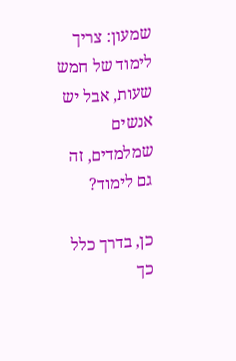שמעון: צריך לימוד של חמש שעות, אבל יש אנשים שמלמדים, זה גם לימוד?

כן, בדרך כלל כך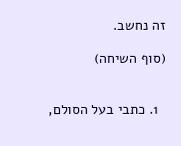זה נחשב.

(סוף השיחה)


  1. כתבי בעל הסולם,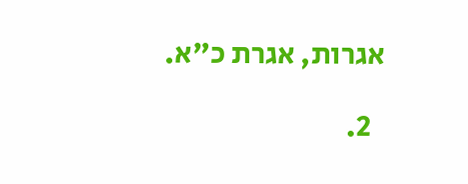אגרות, אגרת כ"א.

  2.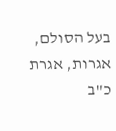בעל הסולם, אגרות, אגרת כ"ב